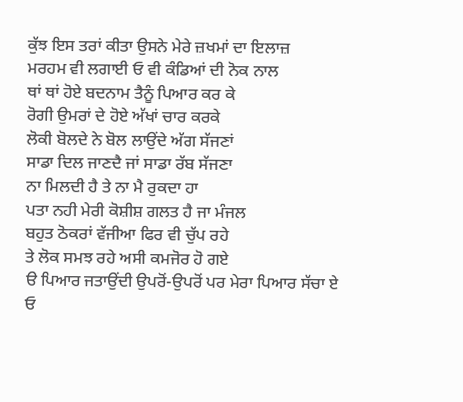ਕੁੱਝ ਇਸ ਤਰਾਂ ਕੀਤਾ ਉਸਨੇ ਮੇਰੇ ਜ਼ਖਮਾਂ ਦਾ ਇਲਾਜ਼
ਮਰਹਮ ਵੀ ਲਗਾਈ ਓ ਵੀ ਕੰਡਿਆਂ ਦੀ ਨੋਕ ਨਾਲ
ਥਾਂ ਥਾਂ ਹੋਏ ਬਦਨਾਮ ਤੈਨੂੰ ਪਿਆਰ ਕਰ ਕੇ
ਰੋਗੀ ਉਮਰਾਂ ਦੇ ਹੋਏ ਅੱਖਾਂ ਚਾਰ ਕਰਕੇ
ਲੋਕੀ ਬੋਲਦੇ ਨੇ ਬੋਲ ਲਾਉਂਦੇ ਅੱਗ ਸੱਜਣਾਂ
ਸਾਡਾ ਦਿਲ ਜਾਣਦੈ ਜਾਂ ਸਾਡਾ ਰੱਬ ਸੱਜਣਾ
ਨਾ ਮਿਲਦੀ ਹੈ ਤੇ ਨਾ ਮੈ ਰੁਕਦਾ ਹਾ
ਪਤਾ ਨਹੀ ਮੇਰੀ ਕੋਸ਼ੀਸ਼ ਗਲਤ ਹੈ ਜਾ ਮੰਜਲ
ਬਹੁਤ ਠੋਕਰਾਂ ਵੱਜੀਆ ਫਿਰ ਵੀ ਚੁੱਪ ਰਹੇ
ਤੇ ਲੋਕ ਸਮਝ ਰਹੇ ਅਸੀ ਕਮਜੋਰ ਹੋ ਗਏ
ੳ ਪਿਆਰ ਜਤਾਉਂਦੀ ਉਪਰੋਂ-ਉਪਰੋਂ ਪਰ ਮੇਰਾ ਪਿਆਰ ਸੱਚਾ ਏ
ਓ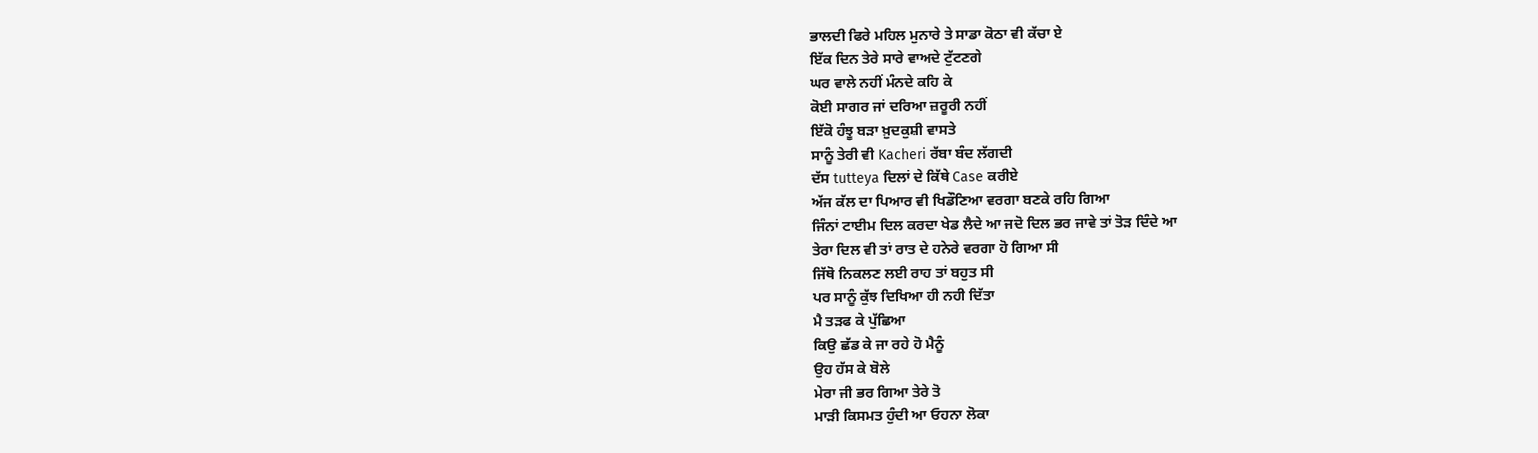ਭਾਲਦੀ ਫਿਰੇ ਮਹਿਲ ਮੁਨਾਰੇ ਤੇ ਸਾਡਾ ਕੋਠਾ ਵੀ ਕੱਚਾ ਏ
ਇੱਕ ਦਿਨ ਤੇਰੇ ਸਾਰੇ ਵਾਅਦੇ ਟੁੱਟਣਗੇ
ਘਰ ਵਾਲੇ ਨਹੀਂ ਮੰਨਦੇ ਕਹਿ ਕੇ
ਕੋਈ ਸਾਗਰ ਜਾਂ ਦਰਿਆ ਜ਼ਰੂਰੀ ਨਹੀਂ
ਇੱਕੋ ਹੰਝੂ ਬੜਾ ਖ਼ੁਦਕੁਸ਼ੀ ਵਾਸਤੇ
ਸਾਨੂੰ ਤੇਰੀ ਵੀ Kacheri ਰੱਬਾ ਬੰਦ ਲੱਗਦੀ
ਦੱਸ tutteya ਦਿਲਾਂ ਦੇ ਕਿੱਥੇ Case ਕਰੀਏ
ਅੱਜ ਕੱਲ ਦਾ ਪਿਆਰ ਵੀ ਖਿਡੌਣਿਆ ਵਰਗਾ ਬਣਕੇ ਰਹਿ ਗਿਆ
ਜਿੰਨਾਂ ਟਾਈਮ ਦਿਲ ਕਰਦਾ ਖੇਡ ਲੈਦੇ ਆ ਜਦੋ ਦਿਲ ਭਰ ਜਾਵੇ ਤਾਂ ਤੋੜ ਦਿੰਦੇ ਆ
ਤੇਰਾ ਦਿਲ ਵੀ ਤਾਂ ਰਾਤ ਦੇ ਹਨੇਰੇ ਵਰਗਾ ਹੋ ਗਿਆ ਸੀ
ਜਿੱਥੋ ਨਿਕਲਣ ਲਈ ਰਾਹ ਤਾਂ ਬਹੁਤ ਸੀ
ਪਰ ਸਾਨੂੰ ਕੁੱਝ ਦਿਖਿਆ ਹੀ ਨਹੀ ਦਿੱਤਾ
ਮੈ ਤੜਫ ਕੇ ਪੁੱਛਿਆ
ਕਿਉ ਛੱਡ ਕੇ ਜਾ ਰਹੇ ਹੋ ਮੈਨੂੰ
ਉਹ ਹੱਸ ਕੇ ਬੋਲੇ
ਮੇਰਾ ਜੀ ਭਰ ਗਿਆ ਤੇਰੇ ਤੋ
ਮਾੜੀ ਕਿਸਮਤ ਹੁੰਦੀ ਆ ਓਹਨਾ ਲੋਕਾ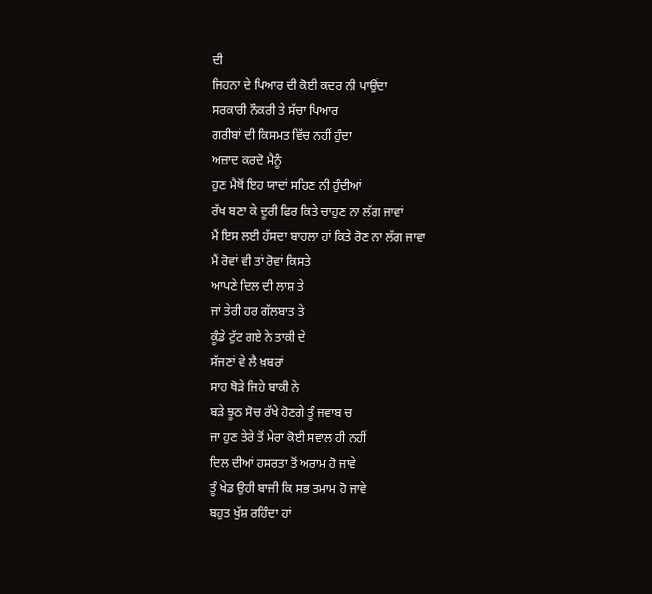ਦੀ
ਜਿਹਨਾ ਦੇ ਪਿਆਰ ਦੀ ਕੋਈ ਕਦਰ ਨੀ ਪਾਉਂਦਾ
ਸਰਕਾਰੀ ਨੌਕਰੀ ਤੇ ਸੱਚਾ ਪਿਆਰ
ਗਰੀਬਾਂ ਦੀ ਕਿਸਮਤ ਵਿੱਚ ਨਹੀਂ ਹੁੰਦਾ
ਅਜ਼ਾਦ ਕਰਦੋ ਮੈਨੂੰ
ਹੁਣ ਮੈਥੋਂ ਇਹ ਯਾਦਾਂ ਸਹਿਣ ਨੀ ਹੁੰਦੀਆਂ
ਰੱਖ ਬਣਾ ਕੇ ਦੂਰੀ ਫਿਰ ਕਿਤੇ ਚਾਹੁਣ ਨਾ ਲੱਗ ਜਾਵਾਂ
ਮੈਂ ਇਸ ਲਈ ਹੱਸਦਾ ਬਾਹਲਾ ਹਾਂ ਕਿਤੇ ਰੋਣ ਨਾ ਲੱਗ ਜਾਵਾ
ਮੈਂ ਰੋਵਾਂ ਵੀ ਤਾਂ ਰੋਵਾਂ ਕਿਸਤੇ
ਆਪਣੇ ਦਿਲ ਦੀ ਲਾਸ਼ ਤੇ
ਜਾਂ ਤੇਰੀ ਹਰ ਗੱਲਬਾਤ ਤੇ
ਕੂੰਡੇ ਟੁੱਟ ਗਏ ਨੇ ਤਾਕੀ ਦੇ
ਸੱਜਣਾਂ ਵੇ ਲੈ ਖ਼ਬਰਾਂ
ਸਾਹ ਥੋੜੇ ਜਿਹੇ ਬਾਕੀ ਨੇ
ਬੜੇ ਝੂਠ ਸੋਚ ਰੱਖੇ ਹੋਣਗੇ ਤੂੰ ਜਵਾਬ ਚ
ਜਾ ਹੁਣ ਤੇਰੇ ਤੋਂ ਮੇਰਾ ਕੋਈ ਸਵਾਲ ਹੀ ਨਹੀਂ
ਦਿਲ ਦੀਆਂ ਹਸਰਤਾ ਤੋਂ ਅਰਾਮ ਹੋ ਜਾਵੇ
ਤੂੰ ਖੇਡ ਉਹੀ ਬਾਜੀ ਕਿ ਸਭ ਤਮਾਮ ਹੋ ਜਾਵੇ
ਬਹੁਤ ਖੁੱਸ਼ ਰਹਿੰਦਾ ਹਾਂ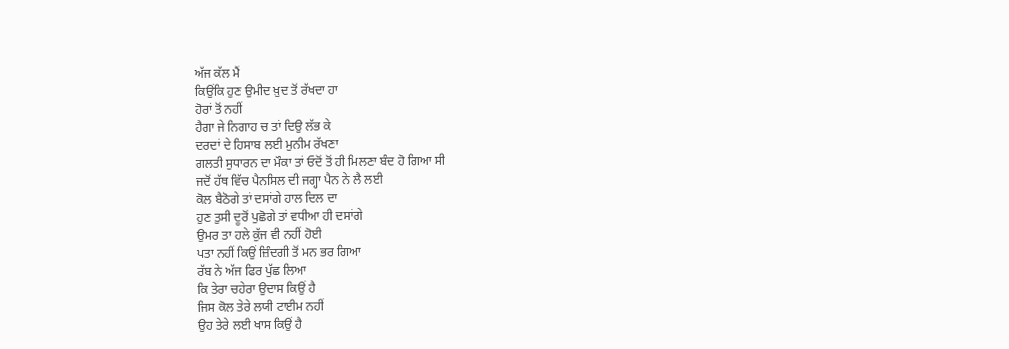ਅੱਜ ਕੱਲ ਮੈਂ
ਕਿਉਂਕਿ ਹੁਣ ਉਮੀਦ ਖ਼ੁਦ ਤੋਂ ਰੱਖਦਾ ਹਾ
ਹੋਰਾਂ ਤੋਂ ਨਹੀਂ
ਹੈਗਾ ਜੇ ਨਿਗਾਹ ਚ ਤਾਂ ਦਿਉ ਲੱਭ ਕੇ
ਦਰਦਾਂ ਦੇ ਹਿਸਾਬ ਲਈ ਮੁਨੀਮ ਰੱਖਣਾ
ਗਲਤੀ ਸੁਧਾਰਨ ਦਾ ਮੌਕਾ ਤਾਂ ਓਦੋਂ ਤੋਂ ਹੀ ਮਿਲਣਾ ਬੰਦ ਹੋ ਗਿਆ ਸੀ
ਜਦੋਂ ਹੱਥ ਵਿੱਚ ਪੈਨਸਿਲ ਦੀ ਜਗ੍ਹਾ ਪੈਨ ਨੇ ਲੈ ਲਈ
ਕੋਲ ਬੈਠੋਗੇ ਤਾਂ ਦਸਾਂਗੇ ਹਾਲ ਦਿਲ ਦਾ
ਹੁਣ ਤੁਸੀ ਦੂਰੋਂ ਪੁਛੋਗੇ ਤਾਂ ਵਧੀਆ ਹੀ ਦਸਾਂਗੇ
ਉਮਰ ਤਾ ਹਲੇ ਕੁੱਜ ਵੀ ਨਹੀਂ ਹੋਈ
ਪਤਾ ਨਹੀਂ ਕਿਉਂ ਜ਼ਿੰਦਗੀ ਤੋਂ ਮਨ ਭਰ ਗਿਆ
ਰੱਬ ਨੇ ਅੱਜ ਫਿਰ ਪੁੱਛ ਲਿਆ
ਕਿ ਤੇਰਾ ਚਹੇਰਾ ਉਦਾਸ ਕਿਉਂ ਹੈ
ਜਿਸ ਕੋਲ ਤੇਰੇ ਲਯੀ ਟਾਈਮ ਨਹੀਂ
ਉਹ ਤੇਰੇ ਲਈ ਖਾਸ ਕਿਉਂ ਹੈ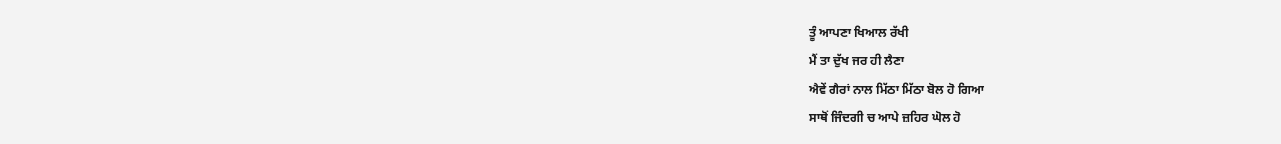ਤੂੰ ਆਪਣਾ ਖਿਆਲ ਰੱਖੀ
ਮੈਂ ਤਾ ਦੁੱਖ ਜਰ ਹੀ ਲੈਣਾ
ਐਵੇਂ ਗੈਰਾਂ ਨਾਲ ਮਿੱਠਾ ਮਿੱਠਾ ਬੋਲ ਹੋ ਗਿਆ
ਸਾਥੋਂ ਜਿੰਦਗੀ ਚ ਆਪੇ ਜ਼ਹਿਰ ਘੋਲ ਹੋ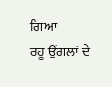ਗਿਆ
ਰਹੂ ਉਂਗਲਾਂ ਦੇ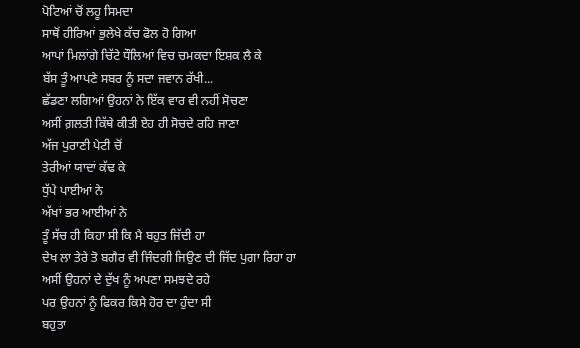ਪੋਟਿਆਂ ਚੋਂ ਲਹੂ ਸਿਮਦਾ
ਸਾਥੋਂ ਹੀਰਿਆਂ ਭੁਲੇਖੇ ਕੱਚ ਫੋਲ ਹੋ ਗਿਆ
ਆਪਾਂ ਮਿਲਾਂਗੇ ਚਿੱਟੇ ਧੌਲਿਆਂ ਵਿਚ ਚਮਕਦਾ ਇਸ਼ਕ ਲੈ ਕੇ
ਬੱਸ ਤੂੰ ਆਪਣੇ ਸਬਰ ਨੂੰ ਸਦਾ ਜਵਾਨ ਰੱਖੀ...
ਛੱਡਣਾ ਲਗਿਆਂ ਉਹਨਾਂ ਨੇ ਇੱਕ ਵਾਰ ਵੀ ਨਹੀਂ ਸੋਚਣਾ
ਅਸੀਂ ਗ਼ਲਤੀ ਕਿੱਥੇ ਕੀਤੀ ਏਹ ਹੀ ਸੋਚਦੇ ਰਹਿ ਜਾਣਾ
ਅੱਜ ਪੁਰਾਣੀ ਪੇਟੀ ਚੋਂ
ਤੇਰੀਆਂ ਯਾਦਾਂ ਕੱਢ ਕੇ
ਧੁੱਪੇ ਪਾਈਆਂ ਨੇ
ਅੱਖਾਂ ਭਰ ਆਈਆਂ ਨੇ
ਤੂੰ ਸੱਚ ਹੀ ਕਿਹਾ ਸੀ ਕਿ ਮੈ ਬਹੁਤ ਜਿੱਦੀ ਹਾ
ਦੇਖ ਲਾ ਤੇਰੇ ਤੋ ਬਗੈਰ ਵੀ ਜਿੰਦਗੀ ਜਿਉਣ ਦੀ ਜਿੱਦ ਪੁਗਾ ਰਿਹਾ ਹਾ
ਅਸੀਂ ਉਹਨਾਂ ਦੇ ਦੁੱਖ ਨੂੰ ਅਪਣਾ ਸਮਝਦੇ ਰਹੇ
ਪਰ ਉਹਨਾਂ ਨੂੰ ਫਿਕਰ ਕਿਸੇ ਹੋਰ ਦਾ ਹੁੰਦਾ ਸੀ
ਬਹੁਤਾ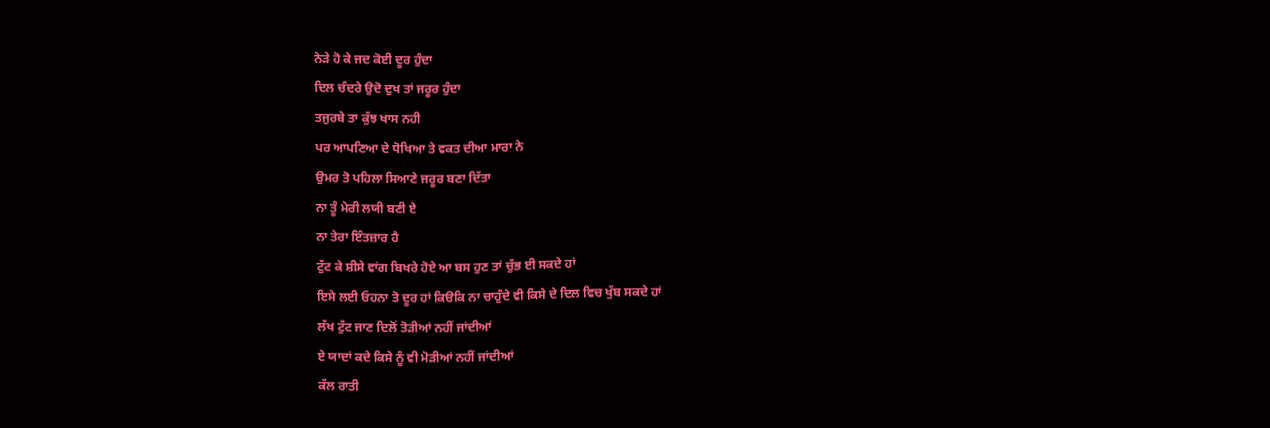ਨੇੜੇ ਹੋ ਕੇ ਜਦ ਕੋਈ ਦੂਰ ਹੁੰਦਾ
ਦਿਲ ਚੰਦਰੇ ਉਦੋ ਦੁਖ ਤਾਂ ਜਰੂਰ ਹੁੰਦਾ
ਤਜੁਰਬੇ ਤਾ ਕੁੱਝ ਖਾਸ ਨਹੀ
ਪਰ ਆਪਣਿਆ ਦੇ ਧੋਖਿਆ ਤੇ ਵਕਤ ਦੀਆ ਮਾਰਾ ਨੇ
ਉਮਰ ਤੋ ਪਹਿਲਾ ਸਿਆਣੇ ਜਰੂਰ ਬਣਾ ਦਿੱਤਾ
ਨਾ ਤੂੰ ਮੇਰੀ ਲਯੀ ਬਣੀ ਏ
ਨਾ ਤੇਰਾ ਇੰਤਜ਼ਾਰ ਹੈ
ਟੁੱਟ ਕੇ ਸ਼ੀਸੇ ਵਾਂਗ ਬਿਖਰੇ ਹੋਏ ਆ ਬਸ ਹੁਣ ਤਾਂ ਚੁੱਭ ਈ ਸਕਦੇ ਹਾਂ
ਇਸੇ ਲਈ ਓਹਨਾ ਤੋ ਦੂਰ ਹਾਂ ਕਿੳਕਿ ਨਾ ਚਾਹੁੰਦੇ ਵੀ ਕਿਸੇ ਦੇ ਦਿਲ ਵਿਚ ਖੁੱਬ ਸਕਦੇ ਹਾਂ
ਲੱਖ ਟੁੱਟ ਜਾਣ ਦਿਲੋਂ ਤੋੜੀਆਂ ਨਹੀਂ ਜਾਂਦੀਆਂ
ਏ ਯਾਦਾਂ ਕਦੇ ਕਿਸੇ ਨੂੰ ਵੀ ਮੋੜੀਆਂ ਨਹੀਂ ਜਾਂਦੀਆਂ
ਕੱਲ ਰਾਤੀ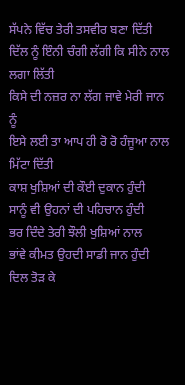ਸੱਪਨੇ ਵਿੱਚ ਤੇਰੀ ਤਸਵੀਰ ਬਣਾ ਦਿੱਤੀ
ਦਿੱਲ ਨੂੰ ਇੰਨੀ ਚੰਗੀ ਲੱਗੀ ਕਿ ਸੀਨੇ ਨਾਲ ਲਗਾ ਲਿੱਤੀ
ਕਿਸੇ ਦੀ ਨਜ਼ਰ ਨਾ ਲੱਗ ਜਾਵੇ ਮੇਰੀ ਜਾਨ ਨੂੰ
ਇਸੇ ਲਈ ਤਾ ਆਪ ਹੀ ਰੋ ਰੋ ਹੰਜੂਆ ਨਾਲ ਮਿੱਟਾ ਦਿੱਤੀ
ਕਾਸ਼ ਖੁਸ਼ਿਆਂ ਦੀ ਕੌਈ ਦੁਕਾਨ ਹੁੰਦੀ
ਸਾਨੂੰ ਵੀ ਉਹਨਾਂ ਦੀ ਪਹਿਚਾਨ ਹੁੰਦੀ
ਭਰ ਦਿੰਦੇ ਤੇਰੀ ਝੌਲੀ ਖੁਸ਼ਿਆਂ ਨਾਲ
ਭਾਂਵੇ ਕੀਮਤ ਉਹਦੀ ਸਾਡੀ ਜਾਨ ਹੁੰਦੀ
ਦਿਲ ਤੋੜ ਕੇ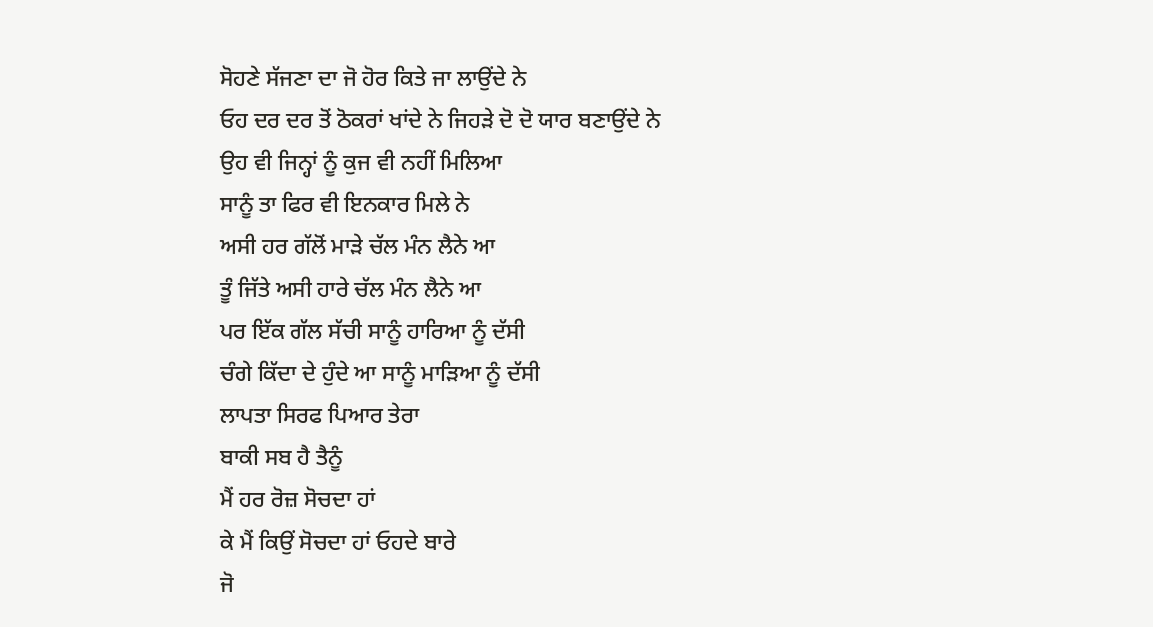ਸੋਹਣੇ ਸੱਜਣਾ ਦਾ ਜੋ ਹੋਰ ਕਿਤੇ ਜਾ ਲਾਉਂਦੇ ਨੇ
ਓਹ ਦਰ ਦਰ ਤੋਂ ਠੋਕਰਾਂ ਖਾਂਦੇ ਨੇ ਜਿਹੜੇ ਦੋ ਦੋ ਯਾਰ ਬਣਾਉਂਦੇ ਨੇ
ਉਹ ਵੀ ਜਿਨ੍ਹਾਂ ਨੂੰ ਕੁਜ ਵੀ ਨਹੀਂ ਮਿਲਿਆ
ਸਾਨੂੰ ਤਾ ਫਿਰ ਵੀ ਇਨਕਾਰ ਮਿਲੇ ਨੇ
ਅਸੀ ਹਰ ਗੱਲੋਂ ਮਾੜੇ ਚੱਲ ਮੰਨ ਲੈਨੇ ਆ
ਤੂੰ ਜਿੱਤੇ ਅਸੀ ਹਾਰੇ ਚੱਲ ਮੰਨ ਲੈਨੇ ਆ
ਪਰ ਇੱਕ ਗੱਲ ਸੱਚੀ ਸਾਨੂੰ ਹਾਰਿਆ ਨੂੰ ਦੱਸੀ
ਚੰਗੇ ਕਿੱਦਾ ਦੇ ਹੁੰਦੇ ਆ ਸਾਨੂੰ ਮਾੜਿਆ ਨੂੰ ਦੱਸੀ
ਲਾਪਤਾ ਸਿਰਫ ਪਿਆਰ ਤੇਰਾ
ਬਾਕੀ ਸਬ ਹੈ ਤੈਨੂੰ
ਮੈਂ ਹਰ ਰੋਜ਼ ਸੋਚਦਾ ਹਾਂ
ਕੇ ਮੈਂ ਕਿਉਂ ਸੋਚਦਾ ਹਾਂ ਓਹਦੇ ਬਾਰੇ
ਜੋ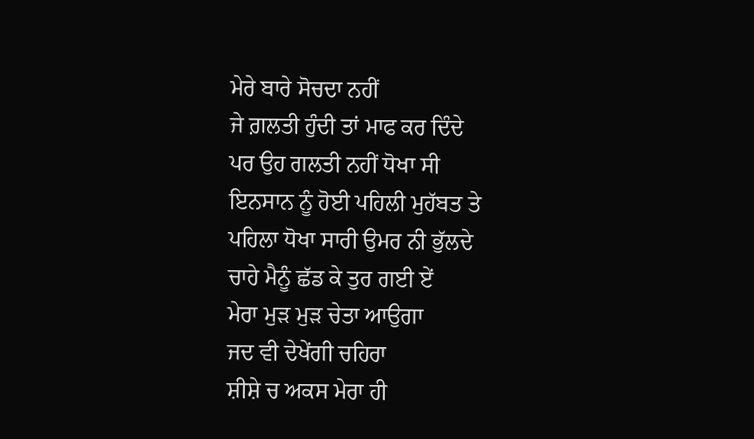ਮੇਰੇ ਬਾਰੇ ਸੋਚਦਾ ਨਹੀਂ
ਜੇ ਗ਼ਲਤੀ ਹੁੰਦੀ ਤਾਂ ਮਾਫ ਕਰ ਦਿੰਦੇ
ਪਰ ਉਹ ਗਲਤੀ ਨਹੀਂ ਧੋਖਾ ਸੀ
ਇਨਸਾਨ ਨੂੰ ਹੋਈ ਪਹਿਲੀ ਮੁਹੱਬਤ ਤੇ
ਪਹਿਲਾ ਧੋਖਾ ਸਾਰੀ ਉਮਰ ਨੀ ਭੁੱਲਦੇ
ਚਾਹੇ ਮੈਨੂੰ ਛੱਡ ਕੇ ਤੁਰ ਗਈ ਏਂ
ਮੇਰਾ ਮੁੜ ਮੁੜ ਚੇਤਾ ਆਉਗਾ
ਜਦ ਵੀ ਦੇਖੇਂਗੀ ਚਹਿਰਾ
ਸ਼ੀਸ਼ੇ ਚ ਅਕਸ ਮੇਰਾ ਹੀ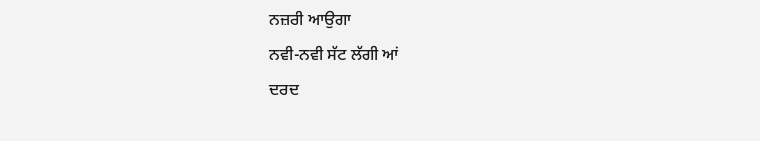ਨਜ਼ਰੀ ਆਉਗਾ
ਨਵੀ-ਨਵੀ ਸੱਟ ਲੱਗੀ ਆਂ
ਦਰਦ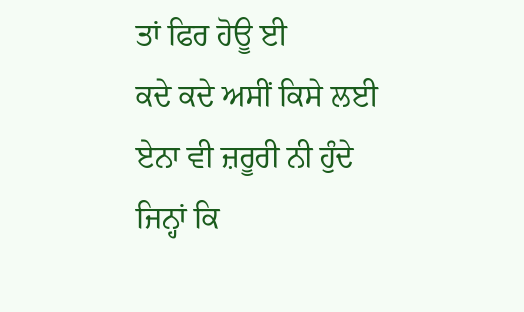ਤਾਂ ਫਿਰ ਹੋਊ ਈ
ਕਦੇ ਕਦੇ ਅਸੀਂ ਕਿਸੇ ਲਈ ਏਨਾ ਵੀ ਜ਼ਰੂਰੀ ਨੀ ਹੁੰਦੇ
ਜਿਨ੍ਹਾਂ ਕਿ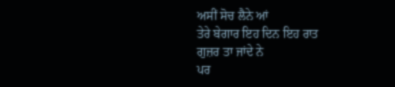ਅਸੀਂ ਸੋਚ ਲੈਨੇ ਆਂ
ਤੇਰੇ ਬੇਗਾਰ ਇਹ ਦਿਨ ਇਹ ਰਾਤ
ਗੁਜ਼ਰ ਤਾ ਜਾਂਦੇ ਨੇ
ਪਰ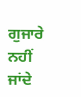ਗੁਜਾਰੇ ਨਹੀਂ ਜਾਂਦੇ